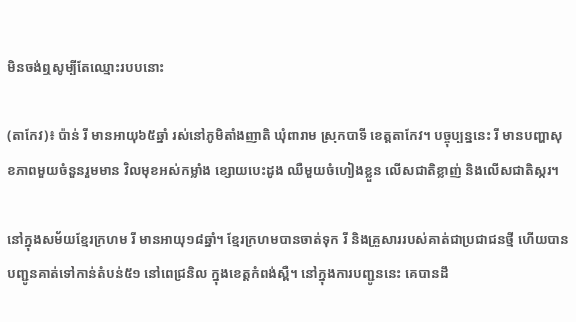មិនចង់ឮសូម្បីតែឈ្មោះរបបនោះ

(តាកែវ)៖ ប៉ាន់ រី មានអាយុ៦៥ឆ្នាំ រស់នៅភូមិតាំងញាតិ ឃុំពារាម ស្រុកបាទី ខេត្តតាកែវ។ បច្ចុប្បន្ននេះ រី មានបញ្ហាសុខភាពមួយចំនួនរួមមាន វិលមុខអស់កម្លាំង ខ្សោយបេះដូង ឈឺមួយចំហៀងខ្លួន លើសជាតិខ្លាញ់ និងលើសជាតិស្ករ។

នៅក្នុងសម័យខ្មែរក្រហម រី មានអាយុ១៨ឆ្នាំ។ ខ្មែរក្រហមបានចាត់ទុក រី និងគ្រួសាររបស់គាត់ជាប្រជាជនថ្មី ហើយបានបញ្ជូនគាត់ទៅកាន់តំបន់៥១ នៅពេជ្រនិល ក្នុងខេត្តកំពង់ស្ពឺ។ នៅក្នុងការបញ្ជូននេះ គេបានដឹ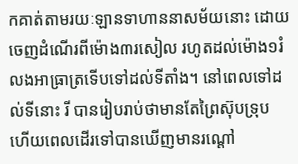កគាត់តាមរយៈឡានទាហាននាសម័យនោះ ដោយចេញដំណើរពីម៉ោង៣រសៀល រហូតដល់ម៉ោង១រំលងអាធ្រាត្រទើបទៅដល់ទីតាំង។ នៅពេលទៅដល់ទីនោះ រី បានរៀបរាប់ថាមានតែព្រៃស៊ុបទ្រុប ហើយពេលដើរទៅបានឃើញមានរណ្តៅ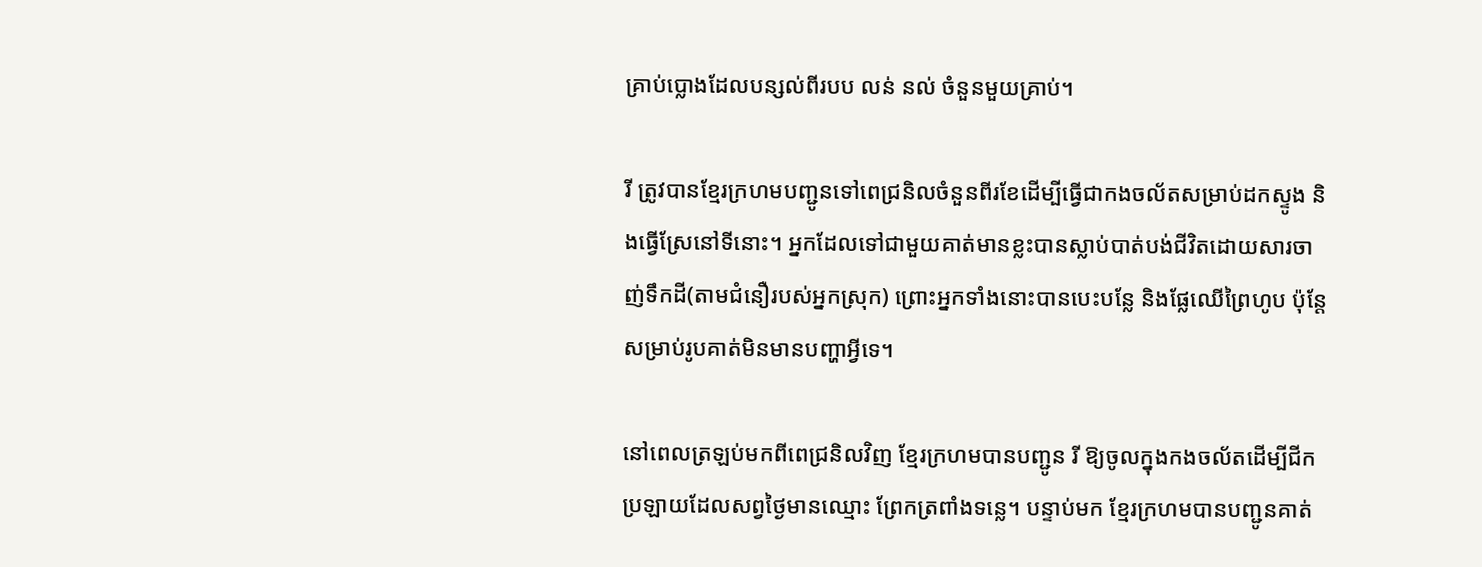គ្រាប់ប្លោងដែលបន្សល់ពីរបប លន់ នល់ ចំនួនមួយគ្រាប់។

រី ត្រូវបានខ្មែរក្រហមបញ្ជូនទៅពេជ្រនិលចំនួនពីរខែដើម្បីធ្វើជាកងចល័តសម្រាប់ដកស្ទូង និងធ្វើស្រែនៅទីនោះ។ អ្នកដែលទៅជាមួយគាត់មានខ្លះបានស្លាប់បាត់បង់ជីវិតដោយសារចាញ់ទឹកដី(តាមជំនឿរបស់អ្នកស្រុក) ព្រោះអ្នកទាំងនោះបានបេះបន្លែ និងផ្លែឈើព្រៃហូប ប៉ុន្តែសម្រាប់រូបគាត់មិនមានបញ្ហាអ្វីទេ។

នៅពេលត្រឡប់មកពីពេជ្រនិលវិញ ខ្មែរក្រហមបានបញ្ជូន រី ឱ្យចូលក្នុងកងចល័តដើម្បីជីកប្រឡាយដែលសព្វថ្ងៃមានឈ្មោះ ព្រែកត្រពាំងទន្លេ។ បន្ទាប់មក ខ្មែរក្រហមបានបញ្ជូនគាត់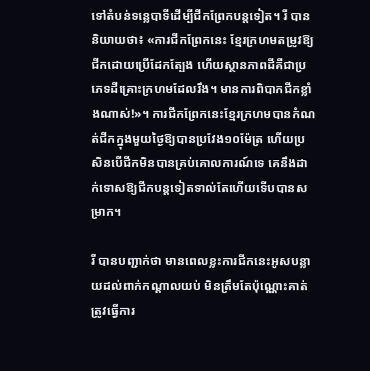ទៅតំបន់ទន្លេបាទីដើម្បីជីកព្រែកបន្តទៀត។ រី បាននិយាយថា៖ «ការជីកព្រែកនេះ ខ្មែរក្រហមតម្រូវឱ្យជីកដោយប្រើដែកត្បែង ហើយស្ថានភាពដីគឺជាប្រភេទដីគ្រោះក្រហមដែលរឹង។ មានការពិបាកជីកខ្លាំងណាស់!»។ ការជីកព្រែកនេះខ្មែរក្រហមបានកំណត់ជីកក្នុងមួយថ្ងៃឱ្យបានប្រវែង១០ម៉ែត្រ ហើយប្រសិនបើជីកមិនបានគ្រប់គោលការណ៍ទេ គេនឹងដាក់ទោសឱ្យជីកបន្តទៀតទាល់តែហើយទើបបានសម្រាក។

រី បានបញ្ជាក់ថា មានពេលខ្លះការជីកនេះអូសបន្លាយដល់ពាក់កណ្តាលយប់ មិនត្រឹមតែប៉ុណ្ណោះគាត់ត្រូវធ្វើការ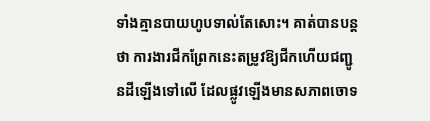ទាំងគ្មានបាយហូបទាល់តែសោះ។ គាត់បានបន្តថា ការងារជីកព្រែកនេះតម្រូវឱ្យជីកហើយជញ្ជូនដីឡើងទៅលើ ដែលផ្លូវឡើងមានសភាពចោទ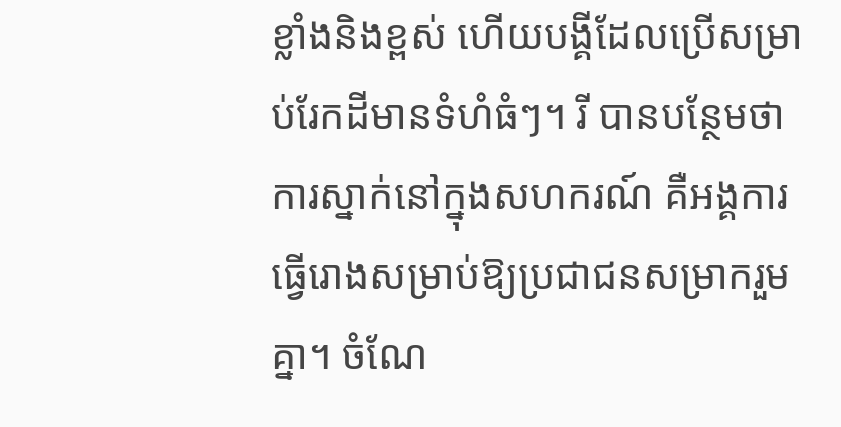ខ្លាំងនិងខ្ពស់ ហើយបង្គីដែលប្រើសម្រាប់រែកដីមានទំហំធំៗ។ រី បានបន្ថែមថា ការស្នាក់នៅក្នុងសហករណ៍ គឺអង្គការធ្វើរោងសម្រាប់ឱ្យប្រជាជនសម្រាករួមគ្នា។ ចំណែ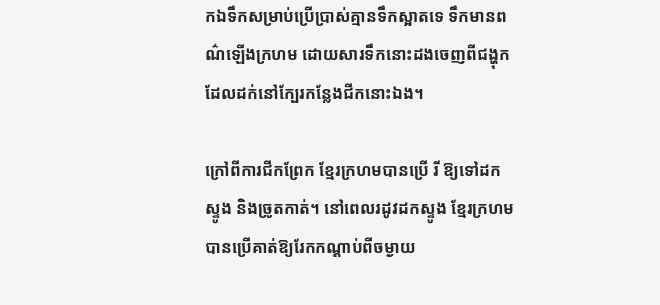កឯទឹកសម្រាប់ប្រើប្រាស់គ្មានទឹកស្អាតទេ ទឹកមានពណ៌ឡើងក្រហម ដោយសារទឹកនោះដងចេញពីជង្ហុកដែលដក់នៅក្បែរកន្លែងជីកនោះឯង។

ក្រៅពីការជីកព្រែក ខ្មែរក្រហមបានប្រើ រី ឱ្យទៅដកស្ទូង និងច្រូតកាត់។ នៅពេលរដូវដកស្ទូង ខ្មែរក្រហមបានប្រើគាត់ឱ្យរែកកណ្តាប់ពីចម្ងាយ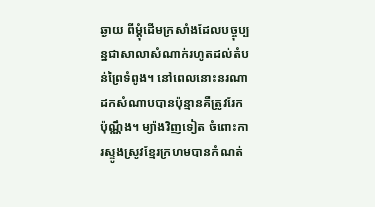ឆ្ងាយ ពីម្តុំដើមក្រសាំងដែលបច្ចុប្បន្នជាសាលាសំណាក់រហូតដល់តំបន់ព្រៃទំពូង។ នៅពេលនោះនរណាដកសំណាបបានប៉ុន្មានគឺត្រូវរែកប៉ុណ្ណឹង។ ម្យ៉ាងវិញទៀត ចំពោះការស្ទូងស្រូវខ្មែរក្រហមបានកំណត់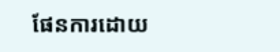ផែនការដោយ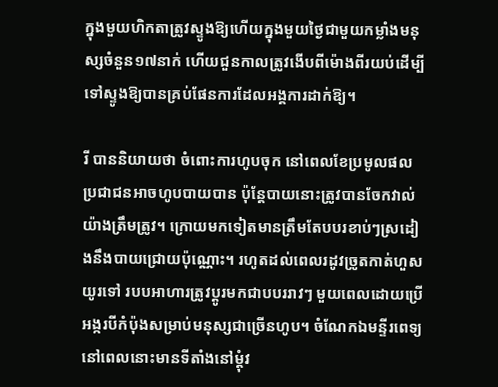ក្នុងមួយហិកតាត្រូវស្ទូងឱ្យហើយក្នុងមួយថ្ងៃជាមួយកម្លាំងមនុស្សចំនួន១៧នាក់ ហើយជួនកាលត្រូវងើបពីម៉ោងពីរយប់ដើម្បីទៅស្ទូងឱ្យបានគ្រប់ផែនការដែលអង្គការដាក់ឱ្យ។

រី បាននិយាយថា ចំពោះការហូបចុក នៅពេលខែប្រមូលផលប្រជាជនអាចហូបបាយបាន ប៉ុន្តែបាយនោះត្រូវបានចែកវាល់យ៉ាងត្រឹមត្រូវ។ ក្រោយមកទៀតមានត្រឹមតែបបរខាប់ៗស្រដៀងនឹងបាយជ្រោយប៉ុណ្ណោះ។ រហូតដល់ពេលរដូវច្រូតកាត់ហួសយូរទៅ របបអាហារត្រូវប្ដូរមកជាបបររាវៗ មួយពេលដោយប្រើអង្ករបីកំប៉ុងសម្រាប់មនុស្សជាច្រើនហូប។ ចំណែកឯមន្ទីរពេទ្យនៅពេលនោះមានទីតាំងនៅម្តុំវ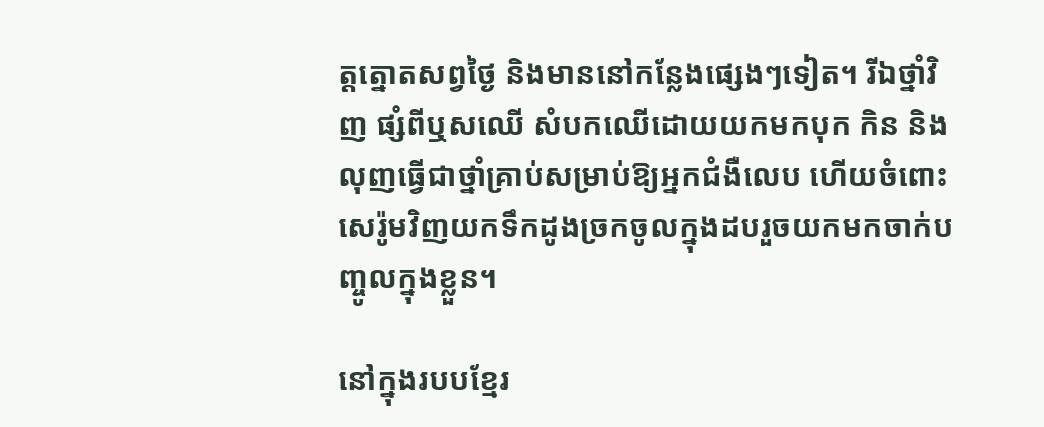ត្តត្នោតសព្វថ្ងៃ និងមាននៅកន្លែងផ្សេងៗទៀត។ រីឯថ្នាំវិញ ផ្សំពីឬសឈើ សំបកឈើដោយយកមកបុក កិន និងលុញធ្វើជាថ្នាំគ្រាប់សម្រាប់ឱ្យអ្នកជំងឺលេប ហើយចំពោះសេរ៉ូមវិញយកទឹកដូងច្រកចូលក្នុងដបរួចយកមកចាក់បញ្ចូលក្នុងខ្លួន។

នៅក្នុងរបបខ្មែរ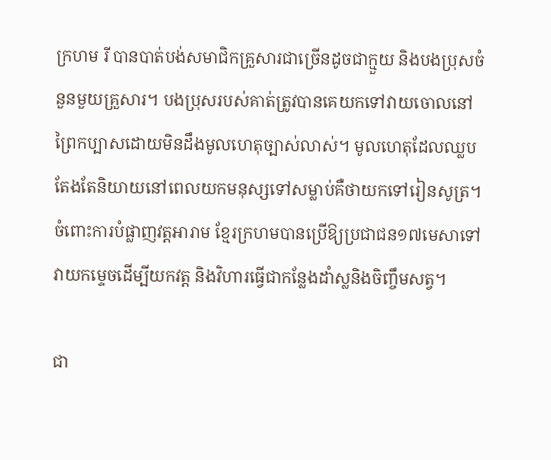ក្រហម រី បានបាត់បង់សមាជិកគ្រួសារជាច្រើនដូចជាក្មួយ និងបងប្រុសចំនួនមួយគ្រួសារ។ បងប្រុសរបស់គាត់ត្រូវបានគេយកទៅវាយចោលនៅព្រៃកប្បាសដោយមិនដឹងមូលហេតុច្បាស់លាស់។ មូលហេតុដែលឈ្លបតែងតែនិយាយនៅពេលយកមនុស្សទៅសម្លាប់គឺថាយកទៅរៀនសូត្រ។ ចំពោះការបំផ្លាញវត្តអារាម ខ្មែរក្រហមបានប្រើឱ្យប្រជាជន១៧មេសាទៅវាយកម្ទេចដើម្បីយកវត្ត និងវិហារធ្វើជាកន្លែងដាំស្លនិងចិញ្ចឹមសត្វ។

ជា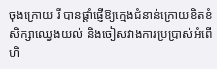ចុងក្រោយ រី បានផ្តាំផ្ញើឱ្យក្មេងជំនាន់ក្រោយខិតខំសិក្សាឈ្វេងយល់ និងចៀសវាងការប្រប្រាស់អំពើហិ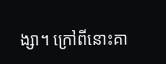ង្សា។ ក្រៅពីនោះគា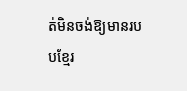ត់មិនចង់ឱ្យមានរបបខ្មែរ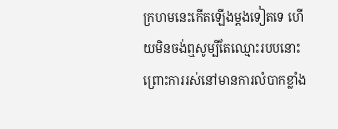ក្រហមនេះកើតឡើងម្តងទៀតទេ ហើយមិនចង់ឮសូម្បីតែឈ្មោះរបបនោះ ព្រោះការរស់នៅមានការលំបាកខ្លាំង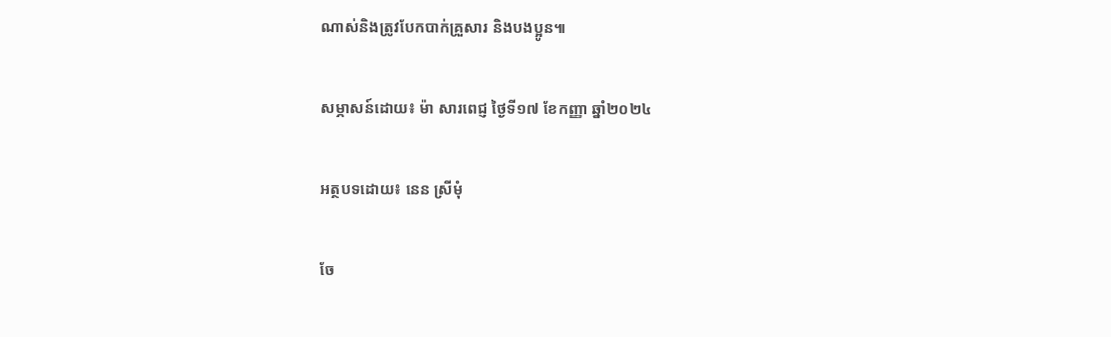ណាស់និងត្រូវបែកបាក់គ្រួសារ និងបងប្អូន៕

សម្ភាសន៍ដោយ៖ ម៉ា សារពេជ្ញ ថ្ងៃទី១៧ ខែកញ្ញា ឆ្នាំ២០២៤

អត្ថបទដោយ៖ នេន ស្រីមុំ

ចែ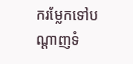ករម្លែកទៅបណ្តាញទំ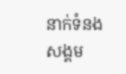នាក់ទំនងសង្គម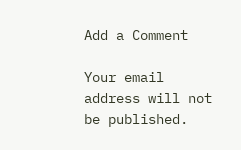Add a Comment

Your email address will not be published.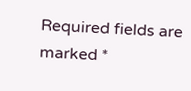Required fields are marked *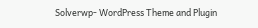Solverwp- WordPress Theme and Plugin